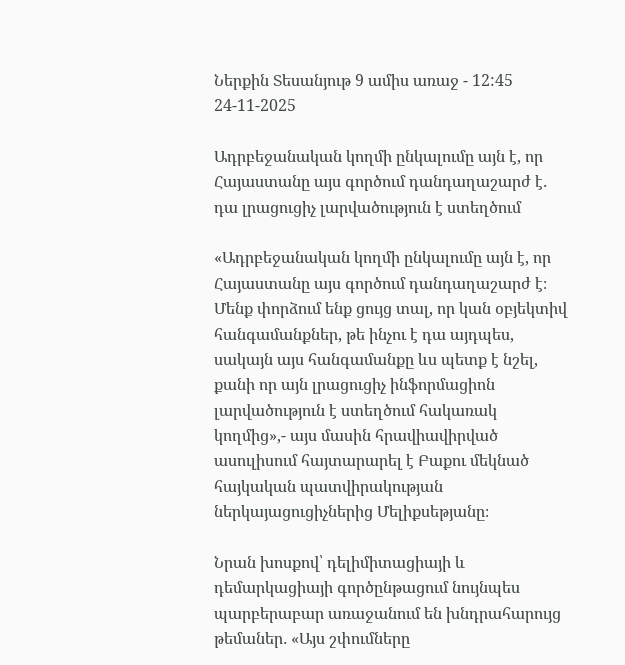Ներքին Տեսանյութ 9 ամիս առաջ - 12:45 24-11-2025

Ադրբեջանական կողմի ընկալումը այն է, որ Հայաստանը այս գործում դանդաղաշարժ է․ դա լրացուցիչ լարվածություն է ստեղծում

«Ադրբեջանական կողմի ընկալումը այն է, որ Հայաստանը այս գործում դանդաղաշարժ է։ Մենք փորձում ենք ցույց տալ, որ կան օբյեկտիվ հանգամանքներ, թե ինչու է դա այդպես, սակայն այս հանգամանքը ևս պետք է նշել, քանի որ այն լրացուցիչ ինֆորմացիոն լարվածություն է ստեղծում հակառակ կողմից»,- այս մասին հրավիավիրված ասուլիսում հայտարարել է Բաքու մեկնած հայկական պատվիրակության ներկայացուցիչներից Մելիքսեթյանը։

Նրան խոսքով՝ դելիմիտացիայի և դեմարկացիայի գործընթացում նույնպես պարբերաբար առաջանում են խնդրահարույց թեմաներ․ «Այս շփումները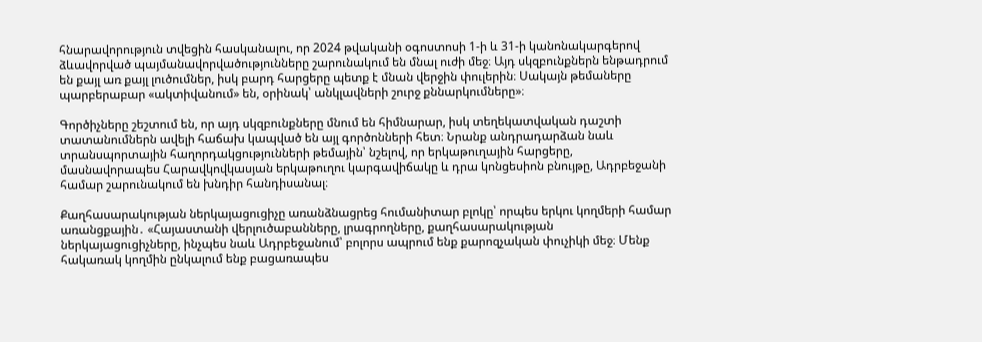հնարավորություն տվեցին հասկանալու, որ 2024 թվականի օգոստոսի 1-ի և 31-ի կանոնակարգերով ձևավորված պայմանավորվածությունները շարունակում են մնալ ուժի մեջ։ Այդ սկզբունքներն ենթադրում են քայլ առ քայլ լուծումներ, իսկ բարդ հարցերը պետք է մնան վերջին փուլերին։ Սակայն թեմաները պարբերաբար «ակտիվանում» են, օրինակ՝ անկլավների շուրջ քննարկումները»։

Գործիչները շեշտում են, որ այդ սկզբունքները մնում են հիմնարար, իսկ տեղեկատվական դաշտի տատանումներն ավելի հաճախ կապված են այլ գործոնների հետ։ Նրանք անդրադարձան նաև տրանսպորտային հաղորդակցությունների թեմային՝ նշելով, որ երկաթուղային հարցերը, մասնավորապես Հարավկովկասյան երկաթուղու կարգավիճակը և դրա կոնցեսիոն բնույթը, Ադրբեջանի համար շարունակում են խնդիր հանդիսանալ։

Քաղհասարակության ներկայացուցիչը առանձնացրեց հումանիտար բլոկը՝ որպես երկու կողմերի համար առանցքային․ «Հայաստանի վերլուծաբանները, լրագրողները, քաղհասարակության ներկայացուցիչները, ինչպես նաև Ադրբեջանում՝ բոլորս ապրում ենք քարոզչական փուչիկի մեջ։ Մենք հակառակ կողմին ընկալում ենք բացառապես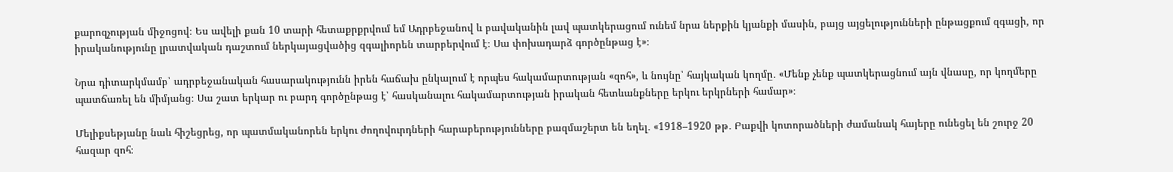քարոզչության միջոցով։ Ես ավելի քան 10 տարի հետաքրքրվում եմ Ադրբեջանով և բավականին լավ պատկերացում ունեմ նրա ներքին կյանքի մասին, բայց այցելությունների ընթացքում զգացի, որ իրականությունը լրատվական դաշտում ներկայացվածից զգալիորեն տարբերվում է։ Սա փոխադարձ գործընթաց է»։

Նրա դիտարկմամբ՝ ադրբեջանական հասարակությունն իրեն հաճախ ընկալում է որպես հակամարտության «զոհ», և նույնը՝ հայկական կողմը․ «Մենք չենք պատկերացնում այն վնասը, որ կողմերը պատճառել են միմյանց։ Սա շատ երկար ու բարդ գործընթաց է՝ հասկանալու հակամարտության իրական հետևանքները երկու երկրների համար»։

Մելիքսեթյանը նաև հիշեցրեց, որ պատմականորեն երկու ժողովուրդների հարաբերությունները բազմաշերտ են եղել․ «1918–1920 թթ․ Բաքվի կոտորածների ժամանակ հայերը ունեցել են շուրջ 20 հազար զոհ։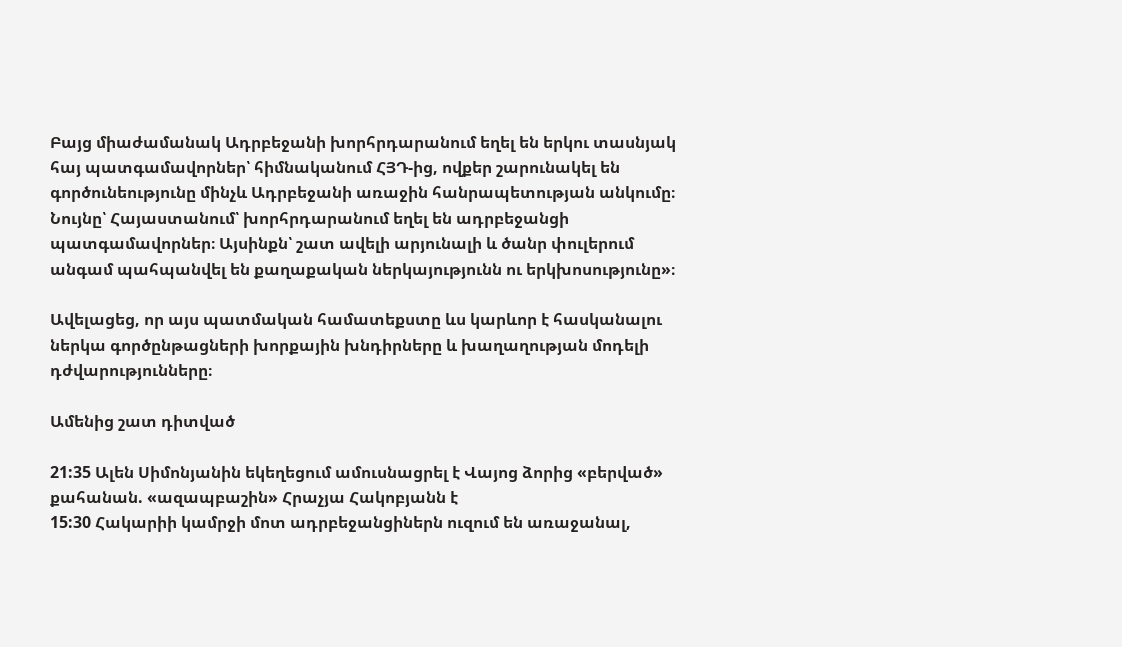Բայց միաժամանակ Ադրբեջանի խորհրդարանում եղել են երկու տասնյակ հայ պատգամավորներ՝ հիմնականում ՀՅԴ-ից, ովքեր շարունակել են գործունեությունը մինչև Ադրբեջանի առաջին հանրապետության անկումը։ Նույնը՝ Հայաստանում՝ խորհրդարանում եղել են ադրբեջանցի պատգամավորներ։ Այսինքն՝ շատ ավելի արյունալի և ծանր փուլերում անգամ պահպանվել են քաղաքական ներկայությունն ու երկխոսությունը»։

Ավելացեց, որ այս պատմական համատեքստը ևս կարևոր է հասկանալու ներկա գործընթացների խորքային խնդիրները և խաղաղության մոդելի դժվարությունները։

Ամենից շատ դիտված

21:35 Ալեն Սիմոնյանին եկեղեցում ամուսնացրել է Վայոց ձորից «բերված» քահանան. «ազապբաշին» Հրաչյա Հակոբյանն է
15:30 Հակարիի կամրջի մոտ ադրբեջանցիներն ուզում են առաջանալ,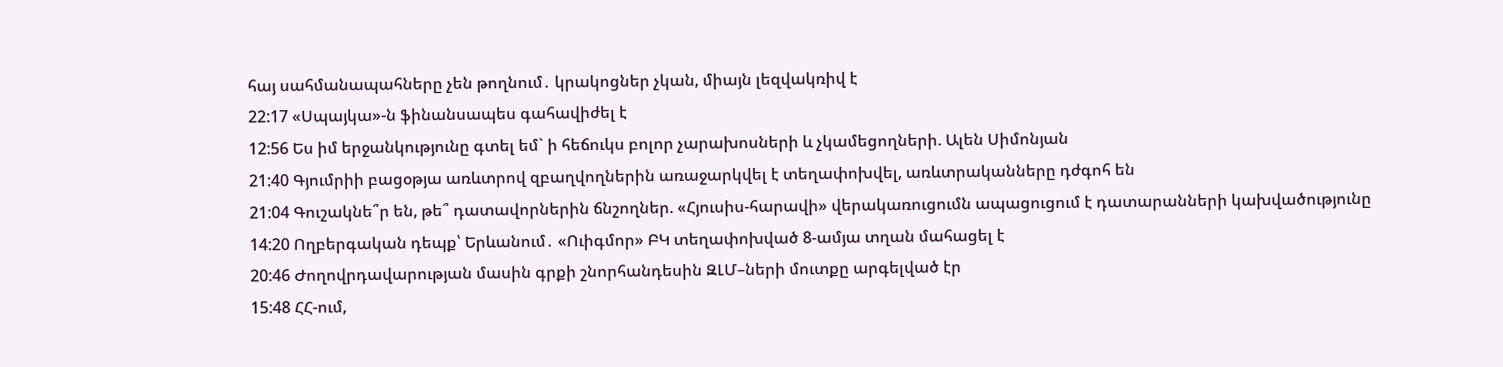հայ սահմանապահները չեն թողնում․ կրակոցներ չկան, միայն լեզվակռիվ է
22:17 «Սպայկա»-ն ֆինանսապես գահավիժել է
12:56 Ես իմ երջանկությունը գտել եմ` ի հեճուկս բոլոր չարախոսների և չկամեցողների. Ալեն Սիմոնյան
21:40 Գյումրիի բացօթյա առևտրով զբաղվողներին առաջարկվել է տեղափոխվել, առևտրականները դժգոհ են
21:04 Գուշակնե՞ր են, թե՞ դատավորներին ճնշողներ. «Հյուսիս-հարավի» վերակառուցումն ապացուցում է դատարանների կախվածությունը
14:20 Ողբերգական դեպք՝ Երևանում․ «Ուիգմոր» ԲԿ տեղափոխված 8-ամյա տղան մահացել է
20:46 Ժողովրդավարության մասին գրքի շնորհանդեսին ԶԼՄ–ների մուտքը արգելված էր
15:48 ՀՀ-ում,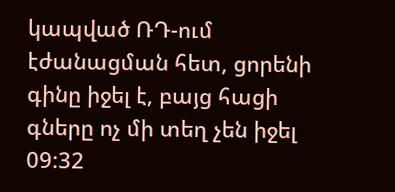կապված ՌԴ-ում էժանացման հետ, ցորենի գինը իջել է, բայց հացի գները ոչ մի տեղ չեն իջել
09:32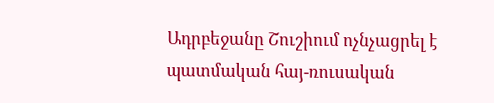Ադրբեջանը Շուշիում ոչնչացրել է պատմական հայ-ռուսական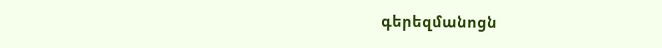գերեզմանոցն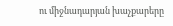ու միջնադարյան խաչքարերը